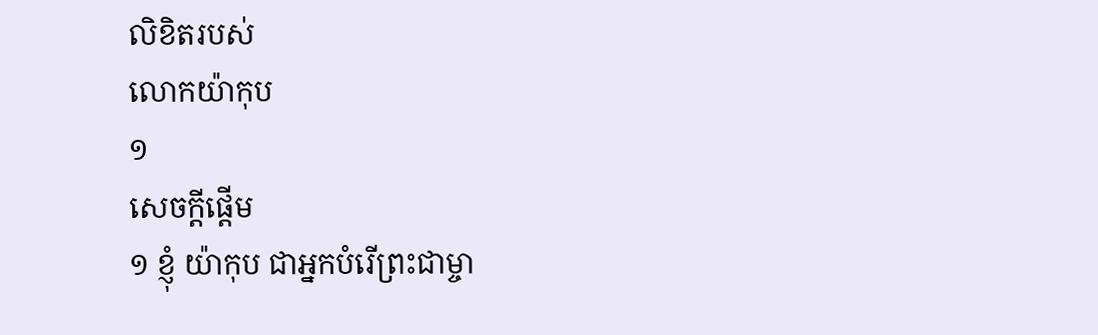លិខិតរបស់
លោកយ៉ាកុប
១
សេចក្ដីផ្ដើម
១ ខ្ញុំ យ៉ាកុប ជាអ្នកបំរើព្រះជាម្ចា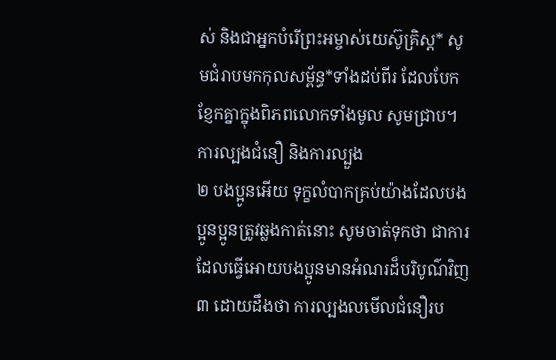ស់ និងជាអ្នកបំរើព្រះអម្ចាស់យេស៊ូគ្រិស្ដ* សូមជំរាបមកកុលសម្ព័ន្ធ*ទាំងដប់ពីរ ដែលបែកខ្ញែកគ្នាក្នុងពិភពលោកទាំងមូល សូមជ្រាប។
ការល្បងជំនឿ និងការល្បួង
២ បងប្អូនអើយ ទុក្ខលំបាកគ្រប់យ៉ាងដែលបងប្អូនប្អូនត្រូវឆ្លងកាត់នោះ សូមចាត់ទុកថា ជាការដែលធ្វើអោយបងប្អូនមានអំណរដ៏បរិបូណ៌វិញ
៣ ដោយដឹងថា ការល្បងលមើលជំនឿរប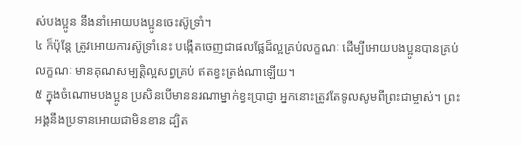ស់បងប្អូន នឹងនាំអោយបងប្អូនចេះស៊ូទ្រាំ។
៤ ក៏ប៉ុន្តែ ត្រូវអោយការស៊ូទ្រាំនេះ បង្កើតចេញជាផលផ្លែដ៏ល្អគ្រប់លក្ខណៈ ដើម្បីអោយបងប្អូនបានគ្រប់លក្ខណៈ មានគុណសម្បត្តិល្អសព្វគ្រប់ ឥតខ្វះត្រង់ណាឡើយ។
៥ ក្នុងចំណោមបងប្អូន ប្រសិនបើមាននរណាម្នាក់ខ្វះប្រាជ្ញា អ្នកនោះត្រូវតែទូលសូមពីព្រះជាម្ចាស់។ ព្រះអង្គនឹងប្រទានអោយជាមិនខាន ដ្បិត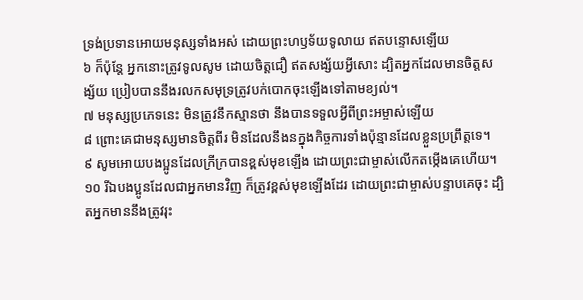ទ្រង់ប្រទានអោយមនុស្សទាំងអស់ ដោយព្រះហឫទ័យទូលាយ ឥតបន្ទោសឡើយ
៦ ក៏ប៉ុន្តែ អ្នកនោះត្រូវទូលសូម ដោយចិត្តជឿ ឥតសង្ស័យអ្វីសោះ ដ្បិតអ្នកដែលមានចិត្តសង្ស័យ ប្រៀបបាននឹងរលកសមុទ្រត្រូវបក់បោកចុះឡើងទៅតាមខ្យល់។
៧ មនុស្សប្រភេទនេះ មិនត្រូវនឹកស្មានថា នឹងបានទទួលអ្វីពីព្រះអម្ចាស់ឡើយ
៨ ព្រោះគេជាមនុស្សមានចិត្តពីរ មិនដែលនឹងនក្នុងកិច្ចការទាំងប៉ុន្មានដែលខ្លួនប្រព្រឹត្តទេ។
៩ សូមអោយបងប្អូនដែលក្រីក្របានខ្ពស់មុខឡើង ដោយព្រះជាម្ចាស់លើកតម្កើងគេហើយ។
១០ រីឯបងប្អូនដែលជាអ្នកមានវិញ ក៏ត្រូវខ្ពស់មុខឡើងដែរ ដោយព្រះជាម្ចាស់បន្ទាបគេចុះ ដ្បិតអ្នកមាននឹងត្រូវរុះ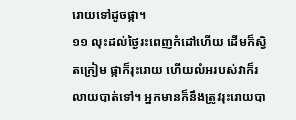រោយទៅដូចផ្កា។
១១ លុះដល់ថ្ងៃរះពេញកំដៅហើយ ដើមក៏ស្វិតក្រៀម ផ្កាក៏រុះរោយ ហើយលំអរបស់វាក៏រលាយបាត់ទៅ។ អ្នកមានក៏នឹងត្រូវរុះរោយបា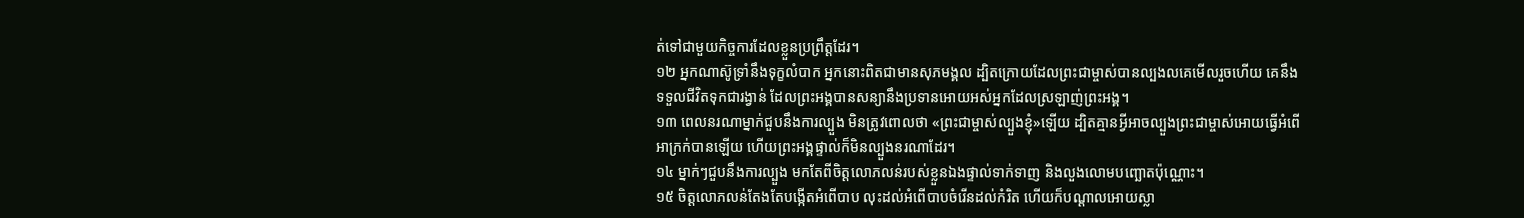ត់ទៅជាមួយកិច្ចការដែលខ្លួនប្រព្រឹត្តដែរ។
១២ អ្នកណាស៊ូទ្រាំនឹងទុក្ខលំបាក អ្នកនោះពិតជាមានសុភមង្គល ដ្បិតក្រោយដែលព្រះជាម្ចាស់បានល្បងលគេមើលរួចហើយ គេនឹងទទួលជីវិតទុកជារង្វាន់ ដែលព្រះអង្គបានសន្យានឹងប្រទានអោយអស់អ្នកដែលស្រឡាញ់ព្រះអង្គ។
១៣ ពេលនរណាម្នាក់ជួបនឹងការល្បួង មិនត្រូវពោលថា «ព្រះជាម្ចាស់ល្បួងខ្ញុំ»ឡើយ ដ្បិតគ្មានអ្វីអាចល្បួងព្រះជាម្ចាស់អោយធ្វើអំពើអាក្រក់បានឡើយ ហើយព្រះអង្គផ្ទាល់ក៏មិនល្បួងនរណាដែរ។
១៤ ម្នាក់ៗជួបនឹងការល្បួង មកតែពីចិត្តលោភលន់របស់ខ្លួនឯងផ្ទាល់ទាក់ទាញ និងលួងលោមបញ្ឆោតប៉ុណ្ណោះ។
១៥ ចិត្តលោភលន់តែងតែបង្កើតអំពើបាប លុះដល់អំពើបាបចំរើនដល់កំរិត ហើយក៏បណ្ដាលអោយស្លា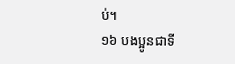ប់។
១៦ បងប្អូនជាទី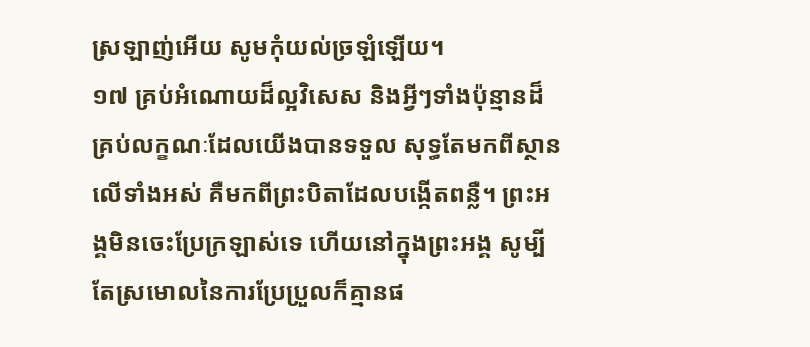ស្រឡាញ់អើយ សូមកុំយល់ច្រឡំឡើយ។
១៧ គ្រប់អំណោយដ៏ល្អវិសេស និងអ្វីៗទាំងប៉ុន្មានដ៏គ្រប់លក្ខណៈដែលយើងបានទទួល សុទ្ធតែមកពីស្ថានលើទាំងអស់ គឺមកពីព្រះបិតាដែលបង្កើតពន្លឺ។ ព្រះអង្គមិនចេះប្រែក្រឡាស់ទេ ហើយនៅក្នុងព្រះអង្គ សូម្បីតែស្រមោលនៃការប្រែប្រួលក៏គ្មានផ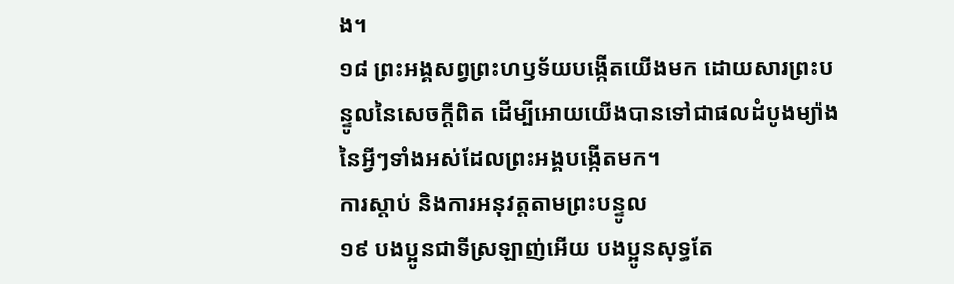ង។
១៨ ព្រះអង្គសព្វព្រះហឫទ័យបង្កើតយើងមក ដោយសារព្រះបន្ទូលនៃសេចក្ដីពិត ដើម្បីអោយយើងបានទៅជាផលដំបូងម្យ៉ាង នៃអ្វីៗទាំងអស់ដែលព្រះអង្គបង្កើតមក។
ការស្ដាប់ និងការអនុវត្តតាមព្រះបន្ទូល
១៩ បងប្អូនជាទីស្រឡាញ់អើយ បងប្អូនសុទ្ធតែ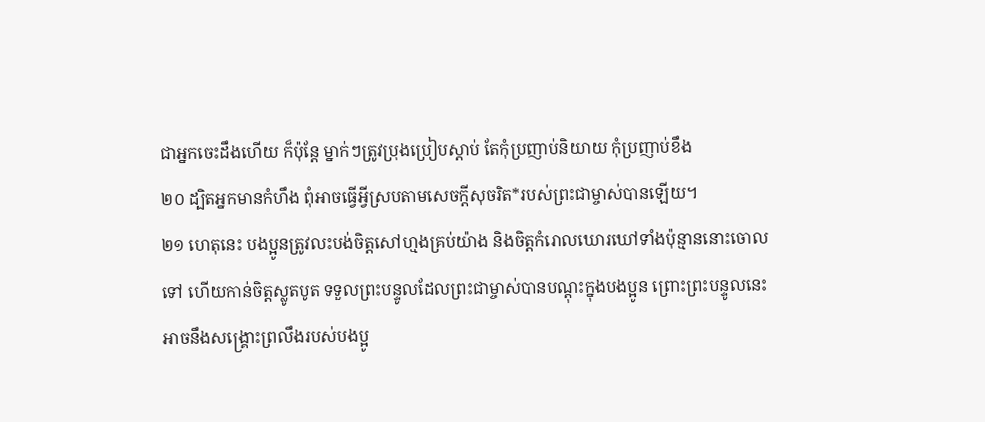ជាអ្នកចេះដឹងហើយ ក៏ប៉ុន្តែ ម្នាក់ៗត្រូវប្រុងប្រៀបស្ដាប់ តែកុំប្រញាប់និយាយ កុំប្រញាប់ខឹង
២០ ដ្បិតអ្នកមានកំហឹង ពុំអាចធ្វើអ្វីស្របតាមសេចក្ដីសុចរិត*របស់ព្រះជាម្ចាស់បានឡើយ។
២១ ហេតុនេះ បងប្អូនត្រូវលះបង់ចិត្តសៅហ្មងគ្រប់យ៉ាង និងចិត្តកំរោលឃោរឃៅទាំងប៉ុន្មាននោះចោលទៅ ហើយកាន់ចិត្តស្លូតបូត ទទួលព្រះបន្ទូលដែលព្រះជាម្ចាស់បានបណ្ដុះក្នុងបងប្អូន ព្រោះព្រះបន្ទូលនេះអាចនឹងសង្គ្រោះព្រលឹងរបស់បងប្អូ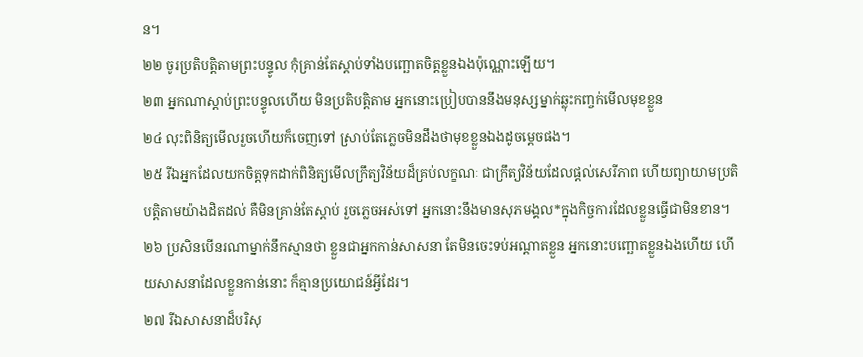ន។
២២ ចូរប្រតិបត្តិតាមព្រះបន្ទូល កុំគ្រាន់តែស្ដាប់ទាំងបញ្ឆោតចិត្តខ្លួនឯងប៉ុណ្ណោះឡើយ។
២៣ អ្នកណាស្ដាប់ព្រះបន្ទូលហើយ មិនប្រតិបត្តិតាម អ្នកនោះប្រៀបបាននឹងមនុស្សម្នាក់ឆ្លុះកញ្ចក់មើលមុខខ្លួន
២៤ លុះពិនិត្យមើលរួចហើយក៏ចេញទៅ ស្រាប់តែភ្លេចមិនដឹងថាមុខខ្លួនឯងដូចម្ដេចផង។
២៥ រីឯអ្នកដែលយកចិត្តទុកដាក់ពិនិត្យមើលក្រឹត្យវិន័យដ៏គ្រប់លក្ខណៈ ជាក្រឹត្យវិន័យដែលផ្ដល់សេរីភាព ហើយព្យាយាមប្រតិបត្តិតាមយ៉ាងដិតដល់ គឺមិនគ្រាន់តែស្ដាប់ រួចភ្លេចអស់ទៅ អ្នកនោះនឹងមានសុភមង្គល*ក្នុងកិច្ចការដែលខ្លួនធ្វើជាមិនខាន។
២៦ ប្រសិនបើនរណាម្នាក់នឹកស្មានថា ខ្លួនជាអ្នកកាន់សាសនា តែមិនចេះទប់អណ្ដាតខ្លួន អ្នកនោះបញ្ឆោតខ្លួនឯងហើយ ហើយសាសនាដែលខ្លួនកាន់នោះ ក៏គ្មានប្រយោជន៍អ្វីដែរ។
២៧ រីឯសាសនាដ៏បរិសុ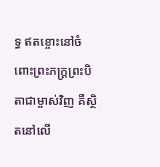ទ្ធ ឥតខ្ចោះនៅចំពោះព្រះភក្ត្រព្រះបិតាជាម្ចាស់វិញ គឺស្ថិតនៅលើ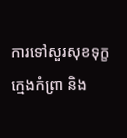ការទៅសួរសុខទុក្ខក្មេងកំព្រា និង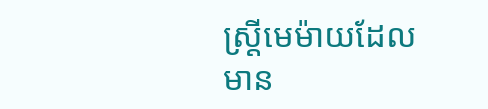ស្ត្រីមេម៉ាយដែលមាន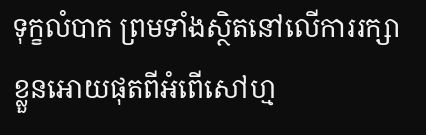ទុក្ខលំបាក ព្រមទាំងស្ថិតនៅលើការរក្សាខ្លួនអោយផុតពីអំពើសៅហ្ម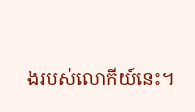ងរបស់លោកីយ៍នេះ។